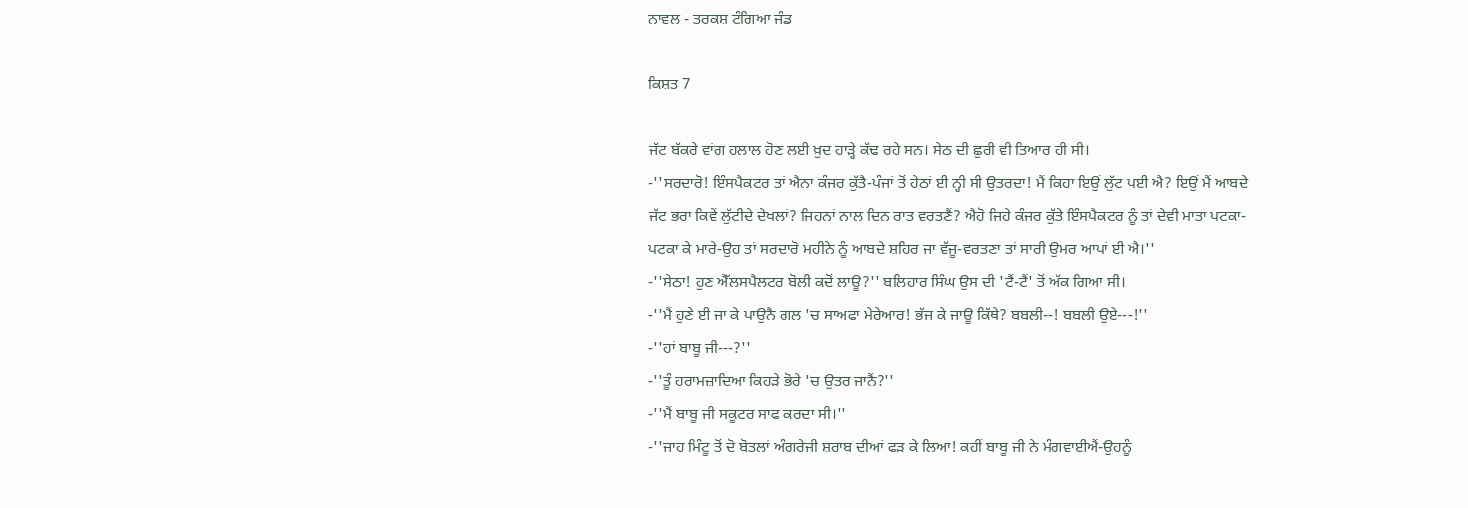ਨਾਵਲ - ਤਰਕਸ਼ ਟੰਗਿਆ ਜੰਡ

ਕਿਸ਼ਤ 7

ਜੱਟ ਬੱਕਰੇ ਵਾਂਗ ਹਲਾਲ ਹੋਣ ਲਈ ਖ਼ੁਦ ਹਾੜ੍ਹੇ ਕੱਢ ਰਹੇ ਸਨ। ਸੇਠ ਦੀ ਛੁਰੀ ਵੀ ਤਿਆਰ ਹੀ ਸੀ।
-''ਸਰਦਾਰੋ! ਇੰਸਪੈਕਟਰ ਤਾਂ ਐਨਾ ਕੰਜਰ ਕੁੱਤੈ-ਪੰਜਾਂ ਤੋਂ ਹੇਠਾਂ ਈ ਨ੍ਹੀ ਸੀ ਉਤਰਦਾ! ਮੈਂ ਕਿਹਾ ਇਉਂ ਲੁੱਟ ਪਈ ਐ? ਇਉਂ ਮੈਂ ਆਬਦੇ ਜੱਟ ਭਰਾ ਕਿਵੇਂ ਲੁੱਟੀਦੇ ਦੇਖਲਾਂ? ਜਿਹਨਾਂ ਨਾਲ ਦਿਨ ਰਾਤ ਵਰਤਣੈਂ? ਐਹੋ ਜਿਹੇ ਕੰਜਰ ਕੁੱਤੇ ਇੰਸਪੈਕਟਰ ਨੂੰ ਤਾਂ ਦੇਵੀ ਮਾਤਾ ਪਟਕਾ-ਪਟਕਾ ਕੇ ਮਾਰੇ-ਉਹ ਤਾਂ ਸਰਦਾਰੋ ਮਹੀਨੇ ਨੂੰ ਆਬਦੇ ਸ਼ਹਿਰ ਜਾ ਵੱਜੂ-ਵਰਤਣਾ ਤਾਂ ਸਾਰੀ ਉਮਰ ਆਪਾਂ ਈ ਐ।''
-''ਸੇਠਾ! ਹੁਣ ਐੱਲਸਪੈਲਟਰ ਬੋਲੀ ਕਦੋਂ ਲਾਊ?'' ਬਲਿਹਾਰ ਸਿੰਘ ਉਸ ਦੀ 'ਟੈਂ-ਟੈਂ' ਤੋਂ ਅੱਕ ਗਿਆ ਸੀ।
-''ਮੈਂ ਹੁਣੇ ਈ ਜਾ ਕੇ ਪਾਉਨੈ ਗਲ 'ਚ ਸਾਅਫਾ ਮੇਰੇਆਰ! ਭੱਜ ਕੇ ਜਾਊ ਕਿੱਥੇ? ਬਬਲੀ--! ਬਬਲੀ ਉਏ---!''
-''ਹਾਂ ਬਾਬੂ ਜੀ---?''
-''ਤੂੰ ਹਰਾਮਜ਼ਾਦਿਆ ਕਿਹੜੇ ਭੋਰੇ 'ਚ ਉਤਰ ਜਾਨੈਂ?''
-''ਮੈਂ ਬਾਬੂ ਜੀ ਸਕੂਟਰ ਸਾਫ ਕਰਦਾ ਸੀ।''
-''ਜਾਹ ਮਿੰਟੂ ਤੋਂ ਦੋ ਬੋਤਲਾਂ ਅੰਗਰੇਜੀ ਸ਼ਰਾਬ ਦੀਆਂ ਫੜ ਕੇ ਲਿਆ! ਕਹੀਂ ਬਾਬੂ ਜੀ ਨੇ ਮੰਗਵਾਈਐਂ-ਉਹਨੂੰ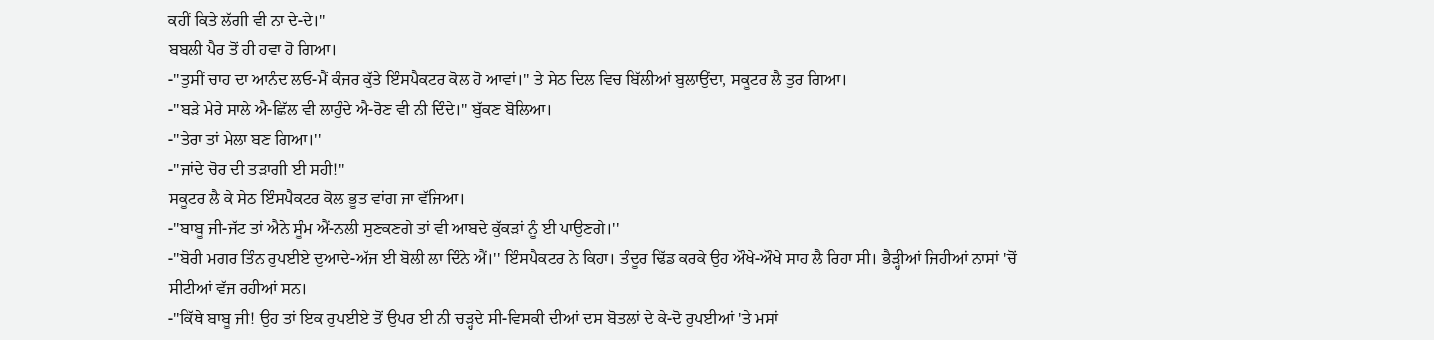ਕਹੀਂ ਕਿਤੇ ਲੱਗੀ ਵੀ ਨਾ ਦੇ-ਦੇ।''
ਬਬਲੀ ਪੈਰ ਤੋਂ ਹੀ ਹਵਾ ਹੋ ਗਿਆ।
-''ਤੁਸੀਂ ਚਾਹ ਦਾ ਆਨੰਦ ਲਓ-ਮੈਂ ਕੰਜਰ ਕੁੱਤੇ ਇੰਸਪੈਕਟਰ ਕੋਲ ਹੋ ਆਵਾਂ।'' ਤੇ ਸੇਠ ਦਿਲ ਵਿਚ ਬਿੱਲੀਆਂ ਬੁਲਾਉਂਦਾ, ਸਕੂਟਰ ਲੈ ਤੁਰ ਗਿਆ।
-''ਬੜੇ ਮੇਰੇ ਸਾਲੇ ਐ-ਛਿੱਲ ਵੀ ਲਾਹੁੰਦੇ ਐ-ਰੋਣ ਵੀ ਨੀ ਦਿੰਦੇ।'' ਬੁੱਕਣ ਬੋਲਿਆ।
-''ਤੇਰਾ ਤਾਂ ਮੇਲਾ ਬਣ ਗਿਆ।''
-''ਜਾਂਦੇ ਚੋਰ ਦੀ ਤੜਾਗੀ ਈ ਸਹੀ!''
ਸਕੂਟਰ ਲੈ ਕੇ ਸੇਠ ਇੰਸਪੈਕਟਰ ਕੋਲ ਭੂਤ ਵਾਂਗ ਜਾ ਵੱਜਿਆ।
-''ਬਾਬੂ ਜੀ-ਜੱਟ ਤਾਂ ਐਨੇ ਸੂੰਮ ਐਂ-ਨਲੀ ਸੁਣਕਣਗੇ ਤਾਂ ਵੀ ਆਬਦੇ ਕੁੱਕੜਾਂ ਨੂੰ ਈ ਪਾਉਣਗੇ।''
-''ਬੋਰੀ ਮਗਰ ਤਿੰਨ ਰੁਪਈਏ ਦੁਆਦੇ-ਅੱਜ ਈ ਬੋਲੀ ਲਾ ਦਿੰਨੇ ਐਂ।'' ਇੰਸਪੈਕਟਰ ਨੇ ਕਿਹਾ। ਤੰਦੂਰ ਢਿੱਡ ਕਰਕੇ ਉਹ ਔਖੇ-ਔਖੇ ਸਾਹ ਲੈ ਰਿਹਾ ਸੀ। ਭੈੜ੍ਹੀਆਂ ਜਿਹੀਆਂ ਨਾਸਾਂ 'ਚੋਂ ਸੀਟੀਆਂ ਵੱਜ ਰਹੀਆਂ ਸਨ।
-''ਕਿੱਥੇ ਬਾਬੂ ਜੀ! ਉਹ ਤਾਂ ਇਕ ਰੁਪਈਏ ਤੋਂ ਉਪਰ ਈ ਨੀ ਚੜ੍ਹਦੇ ਸੀ-ਵਿਸਕੀ ਦੀਆਂ ਦਸ ਬੋਤਲਾਂ ਦੇ ਕੇ-ਦੋ ਰੁਪਈਆਂ 'ਤੇ ਮਸਾਂ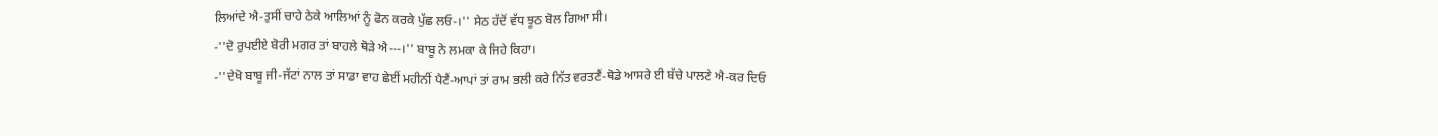ਲਿਆਂਦੇ ਐ-ਤੁਸੀਂ ਚਾਹੇ ਠੇਕੇ ਆਲਿਆਂ ਨੂੰ ਫੋਨ ਕਰਕੇ ਪੁੱਛ ਲਓ-।'' ਸੇਠ ਹੱਦੋਂ ਵੱਧ ਝੂਠ ਬੋਲ ਗਿਆ ਸੀ।
-''ਦੋ ਰੁਪਈਏ ਬੋਰੀ ਮਗਰ ਤਾਂ ਬਾਹਲੇ ਥੋੜੇ ਐ---।'' ਬਾਬੂ ਨੇ ਲਮਕਾ ਕੇ ਜਿਹੇ ਕਿਹਾ।
-''ਦੇਖੋ ਬਾਬੂ ਜੀ-ਜੱਟਾਂ ਨਾਲ ਤਾਂ ਸਾਡਾ ਵਾਹ ਛੇਈਂ ਮਹੀਨੀਂ ਪੈਣੈਂ-ਆਪਾਂ ਤਾਂ ਰਾਮ ਭਲੀ ਕਰੇ ਨਿੱਤ ਵਰਤਣੈਂ-ਥੋਡੇ ਆਸਰੇ ਈ ਬੱਚੇ ਪਾਲਣੇ ਐ-ਕਰ ਦਿਓ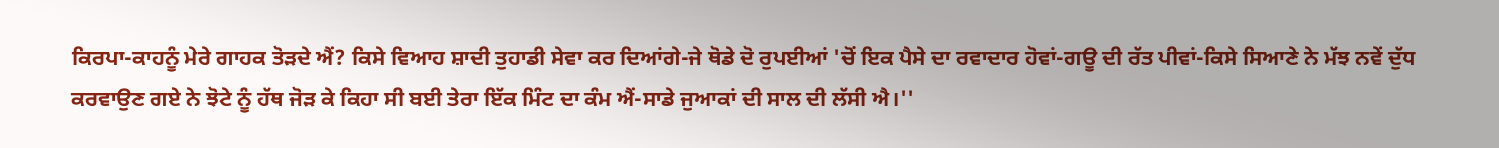ਕਿਰਪਾ-ਕਾਹਨੂੰ ਮੇਰੇ ਗਾਹਕ ਤੋੜਦੇ ਐਂ? ਕਿਸੇ ਵਿਆਹ ਸ਼ਾਦੀ ਤੁਹਾਡੀ ਸੇਵਾ ਕਰ ਦਿਆਂਗੇ-ਜੇ ਥੋਡੇ ਦੋ ਰੁਪਈਆਂ 'ਚੋਂ ਇਕ ਪੈਸੇ ਦਾ ਰਵਾਦਾਰ ਹੋਵਾਂ-ਗਊ ਦੀ ਰੱਤ ਪੀਵਾਂ-ਕਿਸੇ ਸਿਆਣੇ ਨੇ ਮੱਝ ਨਵੇਂ ਦੁੱਧ ਕਰਵਾਉਣ ਗਏ ਨੇ ਝੋਟੇ ਨੂੰ ਹੱਥ ਜੋੜ ਕੇ ਕਿਹਾ ਸੀ ਬਈ ਤੇਰਾ ਇੱਕ ਮਿੰਟ ਦਾ ਕੰਮ ਐਂ-ਸਾਡੇ ਜੁਆਕਾਂ ਦੀ ਸਾਲ ਦੀ ਲੱਸੀ ਐ।''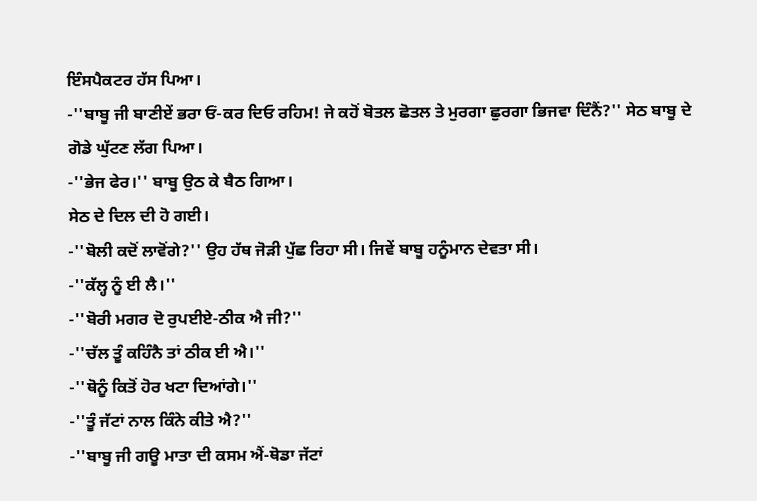ਇੰਸਪੈਕਟਰ ਹੱਸ ਪਿਆ।
-''ਬਾਬੂ ਜੀ ਬਾਣੀਏਂ ਭਰਾ ਓਂ-ਕਰ ਦਿਓ ਰਹਿਮ! ਜੇ ਕਹੋਂ ਬੋਤਲ ਛੋਤਲ ਤੇ ਮੁਰਗਾ ਛੁਰਗਾ ਭਿਜਵਾ ਦਿੰਨੈਂ?'' ਸੇਠ ਬਾਬੂ ਦੇ ਗੋਡੇ ਘੁੱਟਣ ਲੱਗ ਪਿਆ।
-''ਭੇਜ ਫੇਰ।'' ਬਾਬੂ ਉਠ ਕੇ ਬੈਠ ਗਿਆ।
ਸੇਠ ਦੇ ਦਿਲ ਦੀ ਹੋ ਗਈ।
-''ਬੋਲੀ ਕਦੋਂ ਲਾਵੋਂਗੇ?'' ਉਹ ਹੱਥ ਜੋੜੀ ਪੁੱਛ ਰਿਹਾ ਸੀ। ਜਿਵੇਂ ਬਾਬੂ ਹਨੂੰਮਾਨ ਦੇਵਤਾ ਸੀ।
-''ਕੱਲ੍ਹ ਨੂੰ ਈ ਲੈ।''
-''ਬੋਰੀ ਮਗਰ ਦੋ ਰੁਪਈਏ-ਠੀਕ ਐ ਜੀ?''
-''ਚੱਲ ਤੂੰ ਕਹਿੰਨੈ ਤਾਂ ਠੀਕ ਈ ਐ।''
-''ਥੋਨੂੰ ਕਿਤੋਂ ਹੋਰ ਖਟਾ ਦਿਆਂਗੇ।''
-''ਤੂੰ ਜੱਟਾਂ ਨਾਲ ਕਿੰਨੇ ਕੀਤੇ ਐ?''
-''ਬਾਬੂ ਜੀ ਗਊ ਮਾਤਾ ਦੀ ਕਸਮ ਐਂ-ਥੋਡਾ ਜੱਟਾਂ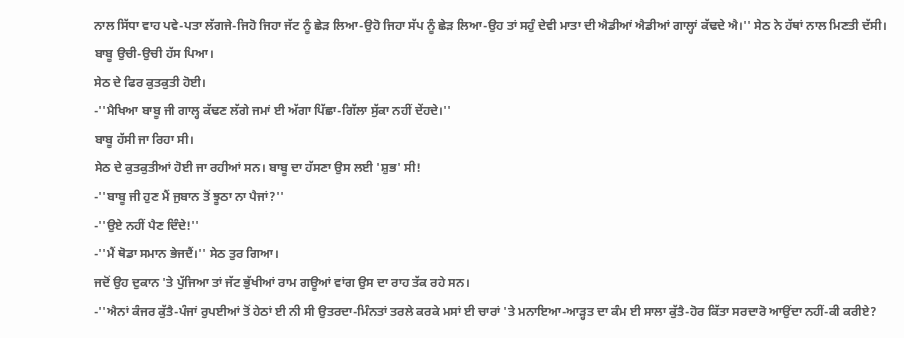ਨਾਲ ਸਿੱਧਾ ਵਾਹ ਪਵੇ-ਪਤਾ ਲੱਗਜੇ-ਜਿਹੋ ਜਿਹਾ ਜੱਟ ਨੂੰ ਛੇੜ ਲਿਆ-ਉਹੋ ਜਿਹਾ ਸੱਪ ਨੂੰ ਛੇੜ ਲਿਆ-ਉਹ ਤਾਂ ਸਹੁੰ ਦੇਵੀ ਮਾਤਾ ਦੀ ਐਡੀਆਂ ਐਡੀਆਂ ਗਾਲ੍ਹਾਂ ਕੱਢਦੇ ਐ।'' ਸੇਠ ਨੇ ਹੱਥਾਂ ਨਾਲ ਮਿਣਤੀ ਦੱਸੀ।
ਬਾਬੂ ਉਚੀ-ਉਚੀ ਹੱਸ ਪਿਆ।
ਸੇਠ ਦੇ ਫਿਰ ਕੁਤਕੁਤੀ ਹੋਈ।
-''ਮੈਖਿਆ ਬਾਬੂ ਜੀ ਗਾਲ੍ਹ ਕੱਢਣ ਲੱਗੇ ਜਮਾਂ ਈ ਅੱਗਾ ਪਿੱਛਾ-ਗਿੱਲਾ ਸੁੱਕਾ ਨਹੀਂ ਦੇਂਹਦੇ।''
ਬਾਬੂ ਹੱਸੀ ਜਾ ਰਿਹਾ ਸੀ।
ਸੇਠ ਦੇ ਕੁਤਕੁਤੀਆਂ ਹੋਈ ਜਾ ਰਹੀਆਂ ਸਨ। ਬਾਬੂ ਦਾ ਹੱਸਣਾ ਉਸ ਲਈ 'ਸ਼ੁਭ' ਸੀ!
-''ਬਾਬੂ ਜੀ ਹੁਣ ਮੈਂ ਜੁਬਾਨ ਤੋਂ ਝੂਠਾ ਨਾ ਪੈਜਾਂ?''
-''ਉਏ ਨਹੀਂ ਪੈਣ ਦਿੰਦੇ!''
-''ਮੈਂ ਥੋਡਾ ਸਮਾਨ ਭੇਜਦੈਂ।'' ਸੇਠ ਤੁਰ ਗਿਆ।
ਜਦੋਂ ਉਹ ਦੁਕਾਨ 'ਤੇ ਪੁੱਜਿਆ ਤਾਂ ਜੱਟ ਭੁੱਖੀਆਂ ਰਾਮ ਗਊਆਂ ਵਾਂਗ ਉਸ ਦਾ ਰਾਹ ਤੱਕ ਰਹੇ ਸਨ।
-''ਐਨਾਂ ਕੰਜਰ ਕੁੱਤੈ-ਪੰਜਾਂ ਰੁਪਈਆਂ ਤੋਂ ਹੇਠਾਂ ਈ ਨੀ ਸੀ ਉਤਰਦਾ-ਮਿੰਨਤਾਂ ਤਰਲੇ ਕਰਕੇ ਮਸਾਂ ਈ ਚਾਰਾਂ 'ਤੇ ਮਨਾਇਆ-ਆੜ੍ਹਤ ਦਾ ਕੰਮ ਈ ਸਾਲਾ ਕੁੱਤੈ-ਹੋਰ ਕਿੱਤਾ ਸਰਦਾਰੋ ਆਉਂਦਾ ਨਹੀਂ-ਕੀ ਕਰੀਏ?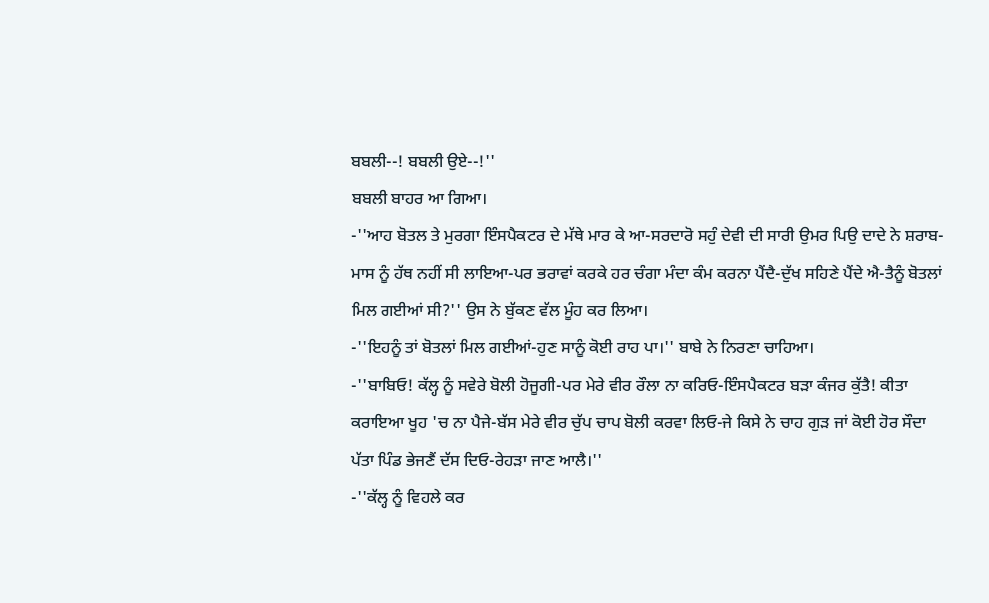ਬਬਲੀ--! ਬਬਲੀ ਉਏ--!''
ਬਬਲੀ ਬਾਹਰ ਆ ਗਿਆ।
-''ਆਹ ਬੋਤਲ ਤੇ ਮੁਰਗਾ ਇੰਸਪੈਕਟਰ ਦੇ ਮੱਥੇ ਮਾਰ ਕੇ ਆ-ਸਰਦਾਰੋ ਸਹੁੰ ਦੇਵੀ ਦੀ ਸਾਰੀ ਉਮਰ ਪਿਉ ਦਾਦੇ ਨੇ ਸ਼ਰਾਬ-ਮਾਸ ਨੂੰ ਹੱਥ ਨਹੀਂ ਸੀ ਲਾਇਆ-ਪਰ ਭਰਾਵਾਂ ਕਰਕੇ ਹਰ ਚੰਗਾ ਮੰਦਾ ਕੰਮ ਕਰਨਾ ਪੈਂਦੈ-ਦੁੱਖ ਸਹਿਣੇ ਪੈਂਦੇ ਐ-ਤੈਨੂੰ ਬੋਤਲਾਂ ਮਿਲ ਗਈਆਂ ਸੀ?'' ਉਸ ਨੇ ਬੁੱਕਣ ਵੱਲ ਮੂੰਹ ਕਰ ਲਿਆ।
-''ਇਹਨੂੰ ਤਾਂ ਬੋਤਲਾਂ ਮਿਲ ਗਈਆਂ-ਹੁਣ ਸਾਨੂੰ ਕੋਈ ਰਾਹ ਪਾ।'' ਬਾਬੇ ਨੇ ਨਿਰਣਾ ਚਾਹਿਆ।
-''ਬਾਬਿਓ! ਕੱਲ੍ਹ ਨੂੰ ਸਵੇਰੇ ਬੋਲੀ ਹੋਜੂਗੀ-ਪਰ ਮੇਰੇ ਵੀਰ ਰੌਲਾ ਨਾ ਕਰਿਓ-ਇੰਸਪੈਕਟਰ ਬੜਾ ਕੰਜਰ ਕੁੱਤੈ! ਕੀਤਾ ਕਰਾਇਆ ਖੂਹ 'ਚ ਨਾ ਪੈਜੇ-ਬੱਸ ਮੇਰੇ ਵੀਰ ਚੁੱਪ ਚਾਪ ਬੋਲੀ ਕਰਵਾ ਲਿਓ-ਜੇ ਕਿਸੇ ਨੇ ਚਾਹ ਗੁੜ ਜਾਂ ਕੋਈ ਹੋਰ ਸੌਦਾ ਪੱਤਾ ਪਿੰਡ ਭੇਜਣੈਂ ਦੱਸ ਦਿਓ-ਰੇਹੜਾ ਜਾਣ ਆਲੈ।''
-''ਕੱਲ੍ਹ ਨੂੰ ਵਿਹਲੇ ਕਰ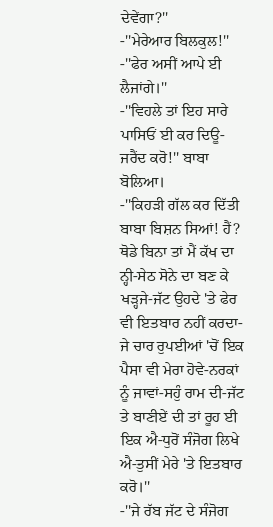ਦੇਵੇਂਗਾ?''
-''ਮੇਰੇਆਰ ਬਿਲਕੁਲ!''
-''ਫੇਰ ਅਸੀਂ ਆਪੇ ਈ ਲੈਜਾਂਗੇ।''
-''ਵਿਹਲੇ ਤਾਂ ਇਹ ਸਾਰੇ ਪਾਸਿਓਂ ਈ ਕਰ ਦਿਊ-ਜਰੈਂਦ ਕਰੋ!'' ਬਾਬਾ ਬੋਲਿਆ।
-''ਕਿਹੜੀ ਗੱਲ ਕਰ ਦਿੱਤੀ ਬਾਬਾ ਬਿਸ਼ਨ ਸਿਆਂ! ਹੈਂ? ਥੋਡੇ ਬਿਨਾ ਤਾਂ ਮੈਂ ਕੱਖ ਦਾ ਨ੍ਹੀ-ਸੇਠ ਸੋਨੇ ਦਾ ਬਣ ਕੇ ਖੜ੍ਹਜੇ-ਜੱਟ ਉਹਦੇ 'ਤੇ ਫੇਰ ਵੀ ਇਤਬਾਰ ਨਹੀਂ ਕਰਦਾ-ਜੇ ਚਾਰ ਰੁਪਈਆਂ 'ਚੋਂ ਇਕ ਪੈਸਾ ਵੀ ਮੇਰਾ ਹੋਵੇ-ਨਰਕਾਂ ਨੂੰ ਜਾਵਾਂ-ਸਹੁੰ ਰਾਮ ਦੀ-ਜੱਟ ਤੇ ਬਾਣੀਏਂ ਦੀ ਤਾਂ ਰੂਹ ਈ ਇਕ ਐ-ਧੁਰੋਂ ਸੰਜੋਗ ਲਿਖੇ ਐ-ਤੁਸੀਂ ਮੇਰੇ 'ਤੇ ਇਤਬਾਰ ਕਰੋ।''
-''ਜੇ ਰੱਬ ਜੱਟ ਦੇ ਸੰਜੋਗ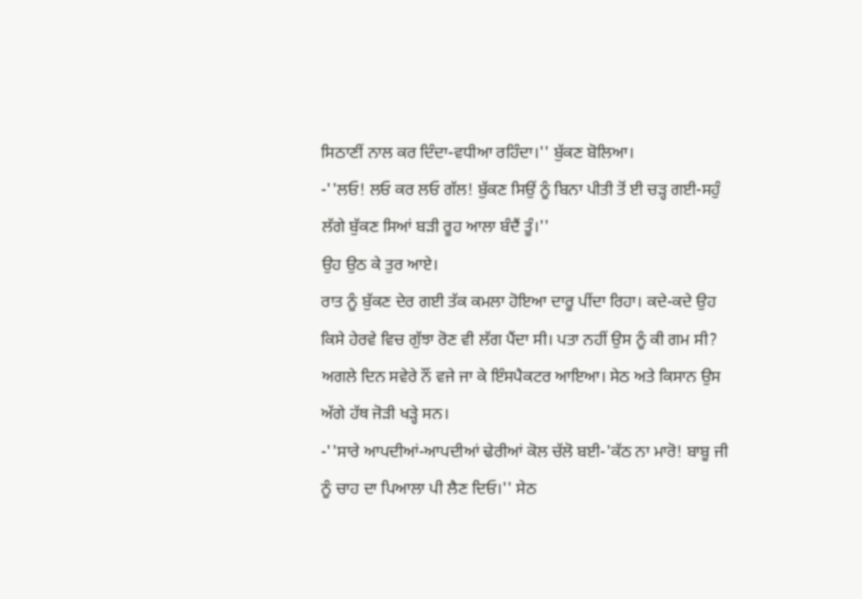ਸਿਠਾਣੀਂ ਨਾਲ ਕਰ ਦਿੰਦਾ-ਵਧੀਆ ਰਹਿੰਦਾ।'' ਬੁੱਕਣ ਬੋਲਿਆ।
-''ਲਓ! ਲਓ ਕਰ ਲਓ ਗੱਲ! ਬੁੱਕਣ ਸਿਉਂ ਨੂੰ ਬਿਨਾ ਪੀਤੀ ਤੋਂ ਈ ਚੜ੍ਹ ਗਈ-ਸਹੁੰ ਲੱਗੇ ਬੁੱਕਣ ਸਿਆਂ ਬੜੀ ਰੂਹ ਆਲਾ ਬੰਦੈਂ ਤੂੰ।''
ਉਹ ਉਠ ਕੇ ਤੁਰ ਆਏ।
ਰਾਤ ਨੂੰ ਬੁੱਕਣ ਦੇਰ ਗਈ ਤੱਕ ਕਮਲਾ ਹੋਇਆ ਦਾਰੂ ਪੀਂਦਾ ਰਿਹਾ। ਕਦੇ-ਕਦੇ ਉਹ ਕਿਸੇ ਹੇਰਵੇ ਵਿਚ ਗੁੱਝਾ ਰੋਣ ਵੀ ਲੱਗ ਪੈਂਦਾ ਸੀ। ਪਤਾ ਨਹੀਂ ਉਸ ਨੂੰ ਕੀ ਗਮ ਸੀ?
ਅਗਲੇ ਦਿਨ ਸਵੇਰੇ ਨੌਂ ਵਜੇ ਜਾ ਕੇ ਇੰਸਪੈਕਟਰ ਆਇਆ। ਸੇਠ ਅਤੇ ਕਿਸਾਨ ਉਸ ਅੱਗੇ ਹੱਥ ਜੋੜੀ ਖੜ੍ਹੇ ਸਨ।
-''ਸਾਰੇ ਆਪਦੀਆਂ-ਆਪਦੀਆਂ ਢੇਰੀਆਂ ਕੋਲ ਚੱਲੋ ਬਈ-'ਕੱਠ ਨਾ ਮਾਰੋ! ਬਾਬੂ ਜੀ ਨੂੰ ਚਾਹ ਦਾ ਪਿਆਲਾ ਪੀ ਲੈਣ ਦਿਓ।'' ਸੇਠ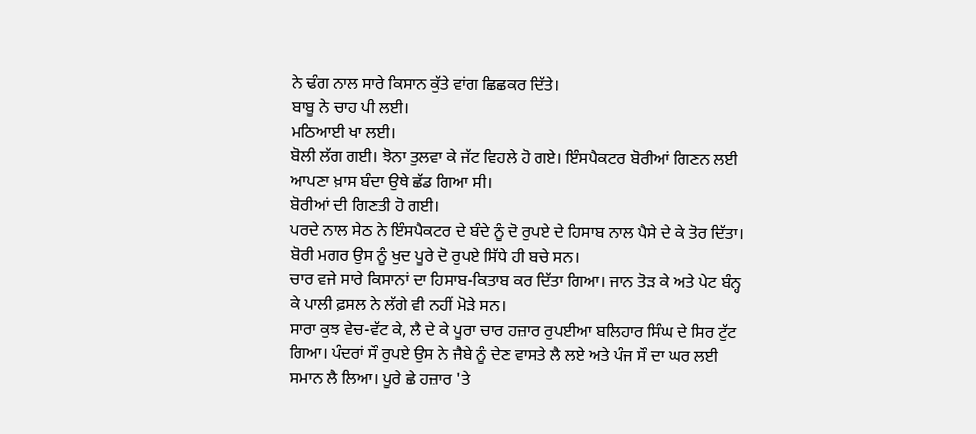ਨੇ ਢੰਗ ਨਾਲ ਸਾਰੇ ਕਿਸਾਨ ਕੁੱਤੇ ਵਾਂਗ ਛਿਛਕਰ ਦਿੱਤੇ।
ਬਾਬੂ ਨੇ ਚਾਹ ਪੀ ਲਈ।
ਮਠਿਆਈ ਖਾ ਲਈ।
ਬੋਲੀ ਲੱਗ ਗਈ। ਝੋਨਾ ਤੁਲਵਾ ਕੇ ਜੱਟ ਵਿਹਲੇ ਹੋ ਗਏ। ਇੰਸਪੈਕਟਰ ਬੋਰੀਆਂ ਗਿਣਨ ਲਈ ਆਪਣਾ ਖ਼ਾਸ ਬੰਦਾ ਉਥੇ ਛੱਡ ਗਿਆ ਸੀ।
ਬੋਰੀਆਂ ਦੀ ਗਿਣਤੀ ਹੋ ਗਈ।
ਪਰਦੇ ਨਾਲ ਸੇਠ ਨੇ ਇੰਸਪੈਕਟਰ ਦੇ ਬੰਦੇ ਨੂੰ ਦੋ ਰੁਪਏ ਦੇ ਹਿਸਾਬ ਨਾਲ ਪੈਸੇ ਦੇ ਕੇ ਤੋਰ ਦਿੱਤਾ। ਬੋਰੀ ਮਗਰ ਉਸ ਨੂੰ ਖੁਦ ਪੂਰੇ ਦੋ ਰੁਪਏ ਸਿੱਧੇ ਹੀ ਬਚੇ ਸਨ।
ਚਾਰ ਵਜੇ ਸਾਰੇ ਕਿਸਾਨਾਂ ਦਾ ਹਿਸਾਬ-ਕਿਤਾਬ ਕਰ ਦਿੱਤਾ ਗਿਆ। ਜਾਨ ਤੋੜ ਕੇ ਅਤੇ ਪੇਟ ਬੰਨ੍ਹ ਕੇ ਪਾਲੀ ਫ਼ਸਲ ਨੇ ਲੱਗੇ ਵੀ ਨਹੀਂ ਮੋੜੇ ਸਨ।
ਸਾਰਾ ਕੁਝ ਵੇਚ-ਵੱਟ ਕੇ, ਲੈ ਦੇ ਕੇ ਪੂਰਾ ਚਾਰ ਹਜ਼ਾਰ ਰੁਪਈਆ ਬਲਿਹਾਰ ਸਿੰਘ ਦੇ ਸਿਰ ਟੁੱਟ ਗਿਆ। ਪੰਦਰਾਂ ਸੌ ਰੁਪਏ ਉਸ ਨੇ ਜੈਬੇ ਨੂੰ ਦੇਣ ਵਾਸਤੇ ਲੈ ਲਏ ਅਤੇ ਪੰਜ ਸੌ ਦਾ ਘਰ ਲਈ ਸਮਾਨ ਲੈ ਲਿਆ। ਪੂਰੇ ਛੇ ਹਜ਼ਾਰ 'ਤੇ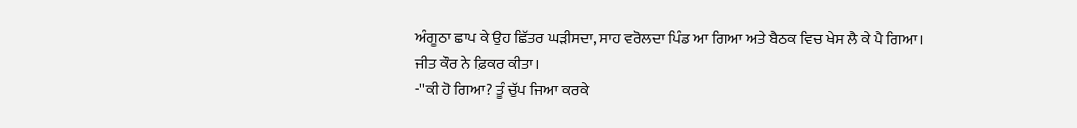ਅੰਗੂਠਾ ਛਾਪ ਕੇ ਉਹ ਛਿੱਤਰ ਘੜੀਸਦਾ, ਸਾਹ ਵਰੋਲਦਾ ਪਿੰਡ ਆ ਗਿਆ ਅਤੇ ਬੈਠਕ ਵਿਚ ਖੇਸ ਲੈ ਕੇ ਪੈ ਗਿਆ।
ਜੀਤ ਕੌਰ ਨੇ ਫ਼ਿਕਰ ਕੀਤਾ।
-''ਕੀ ਹੋ ਗਿਆ? ਤੂੰ ਚੁੱਪ ਜਿਆ ਕਰਕੇ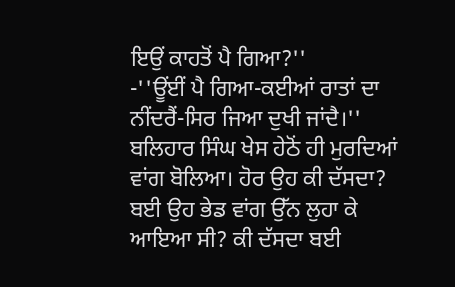ਇਉਂ ਕਾਹਤੋਂ ਪੈ ਗਿਆ?''
-''ਊਂਈਂ ਪੈ ਗਿਆ-ਕਈਆਂ ਰਾਤਾਂ ਦਾ ਨੀਂਦਰੈਂ-ਸਿਰ ਜਿਆ ਦੁਖੀ ਜਾਂਦੈ।'' ਬਲਿਹਾਰ ਸਿੰਘ ਖੇਸ ਹੇਠੋਂ ਹੀ ਮੁਰਦਿਆਂ ਵਾਂਗ ਬੋਲਿਆ। ਹੋਰ ਉਹ ਕੀ ਦੱਸਦਾ? ਬਈ ਉਹ ਭੇਡ ਵਾਂਗ ਉੱਨ ਲੁਹਾ ਕੇ ਆਇਆ ਸੀ? ਕੀ ਦੱਸਦਾ ਬਈ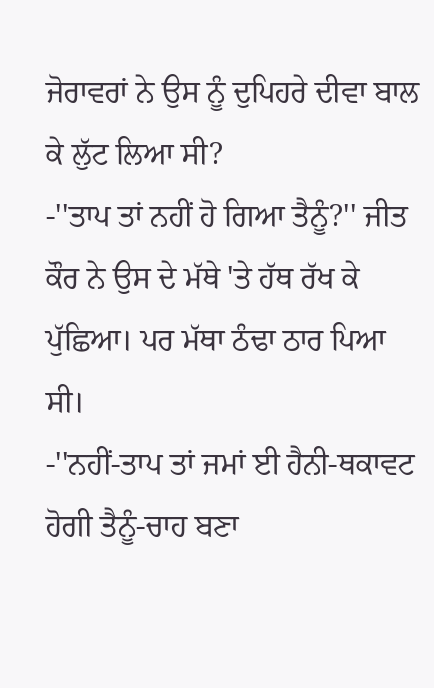ਜੋਰਾਵਰਾਂ ਨੇ ਉਸ ਨੂੰ ਦੁਪਿਹਰੇ ਦੀਵਾ ਬਾਲ ਕੇ ਲੁੱਟ ਲਿਆ ਸੀ?
-''ਤਾਪ ਤਾਂ ਨਹੀਂ ਹੋ ਗਿਆ ਤੈਨੂੰ?'' ਜੀਤ ਕੌਰ ਨੇ ਉਸ ਦੇ ਮੱਥੇ 'ਤੇ ਹੱਥ ਰੱਖ ਕੇ ਪੁੱਛਿਆ। ਪਰ ਮੱਥਾ ਠੰਢਾ ਠਾਰ ਪਿਆ ਸੀ।
-''ਨਹੀਂ-ਤਾਪ ਤਾਂ ਜਮਾਂ ਈ ਹੈਨੀ-ਥਕਾਵਟ ਹੋਗੀ ਤੈਨੂੰ-ਚਾਹ ਬਣਾ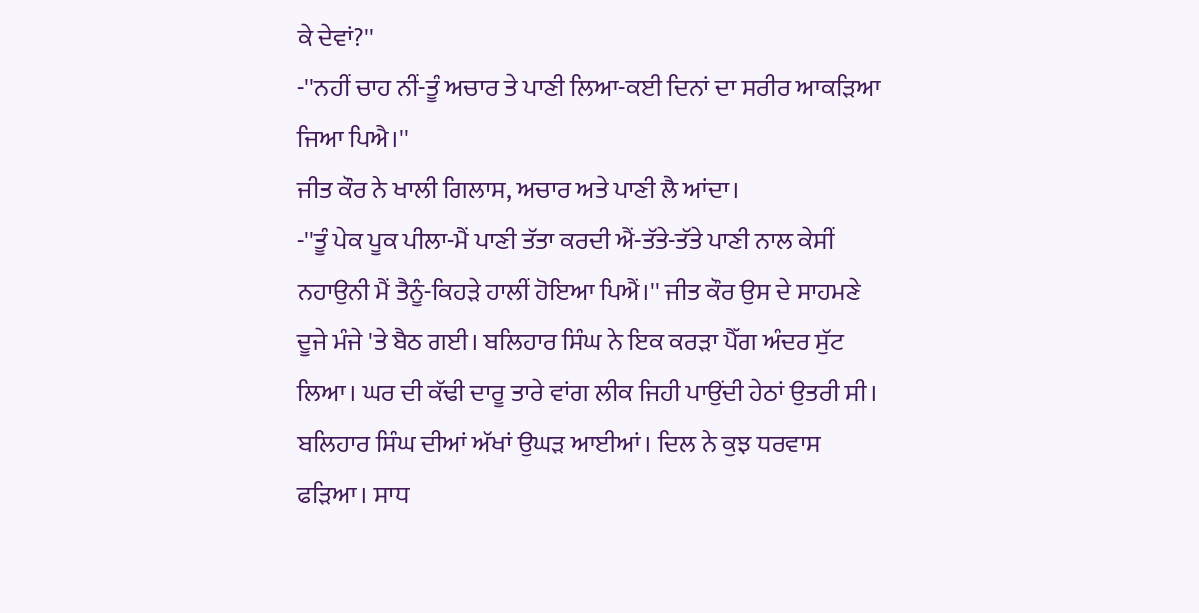ਕੇ ਦੇਵਾਂ?''
-''ਨਹੀਂ ਚਾਹ ਨੀਂ-ਤੂੰ ਅਚਾਰ ਤੇ ਪਾਣੀ ਲਿਆ-ਕਈ ਦਿਨਾਂ ਦਾ ਸਰੀਰ ਆਕੜਿਆ ਜਿਆ ਪਿਐ।''
ਜੀਤ ਕੌਰ ਨੇ ਖਾਲੀ ਗਿਲਾਸ, ਅਚਾਰ ਅਤੇ ਪਾਣੀ ਲੈ ਆਂਦਾ।
-''ਤੂੰ ਪੇਕ ਪੂਕ ਪੀਲਾ-ਮੈਂ ਪਾਣੀ ਤੱਤਾ ਕਰਦੀ ਐਂ-ਤੱਤੇ-ਤੱਤੇ ਪਾਣੀ ਨਾਲ ਕੇਸੀਂ ਨਹਾਉਨੀ ਮੈਂ ਤੈਨੂੰ-ਕਿਹੜੇ ਹਾਲੀਂ ਹੋਇਆ ਪਿਐਂ।'' ਜੀਤ ਕੌਰ ਉਸ ਦੇ ਸਾਹਮਣੇ ਦੂਜੇ ਮੰਜੇ 'ਤੇ ਬੈਠ ਗਈ। ਬਲਿਹਾਰ ਸਿੰਘ ਨੇ ਇਕ ਕਰੜਾ ਪੈੱਗ ਅੰਦਰ ਸੁੱਟ ਲਿਆ। ਘਰ ਦੀ ਕੱਢੀ ਦਾਰੂ ਤਾਰੇ ਵਾਂਗ ਲੀਕ ਜਿਹੀ ਪਾਉਂਦੀ ਹੇਠਾਂ ਉਤਰੀ ਸੀ।
ਬਲਿਹਾਰ ਸਿੰਘ ਦੀਆਂ ਅੱਖਾਂ ਉਘੜ ਆਈਆਂ। ਦਿਲ ਨੇ ਕੁਝ ਧਰਵਾਸ ਫੜਿਆ। ਸਾਧ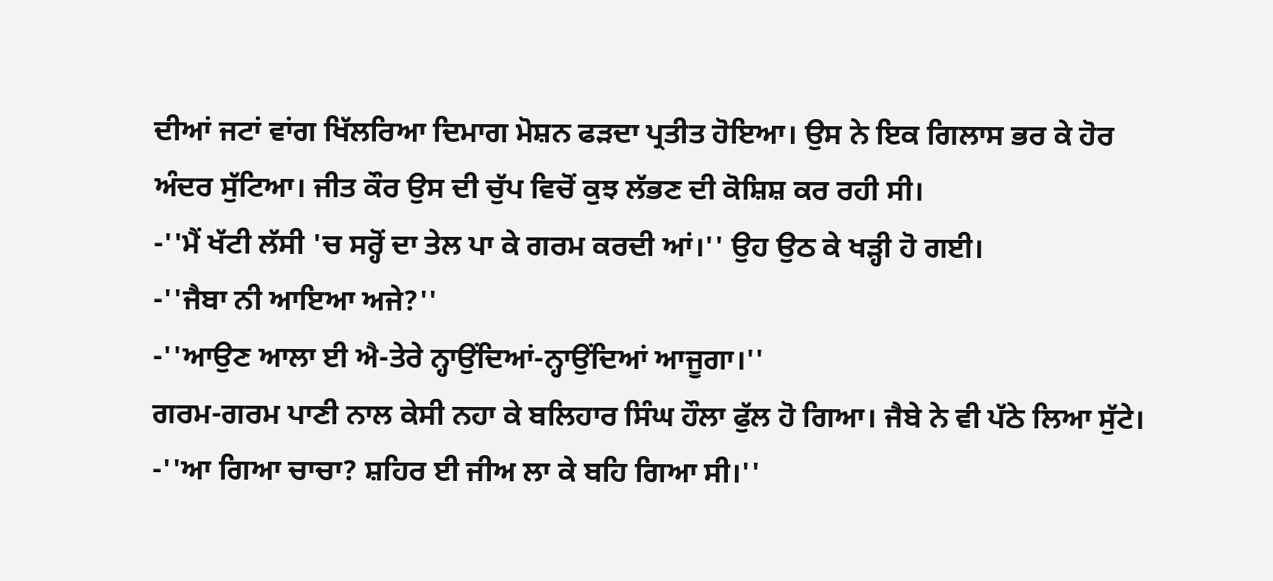ਦੀਆਂ ਜਟਾਂ ਵਾਂਗ ਖਿੱਲਰਿਆ ਦਿਮਾਗ ਮੋਸ਼ਨ ਫੜਦਾ ਪ੍ਰਤੀਤ ਹੋਇਆ। ਉਸ ਨੇ ਇਕ ਗਿਲਾਸ ਭਰ ਕੇ ਹੋਰ ਅੰਦਰ ਸੁੱਟਿਆ। ਜੀਤ ਕੌਰ ਉਸ ਦੀ ਚੁੱਪ ਵਿਚੋਂ ਕੁਝ ਲੱਭਣ ਦੀ ਕੋਸ਼ਿਸ਼ ਕਰ ਰਹੀ ਸੀ।
-''ਮੈਂ ਖੱਟੀ ਲੱਸੀ 'ਚ ਸਰ੍ਹੋਂ ਦਾ ਤੇਲ ਪਾ ਕੇ ਗਰਮ ਕਰਦੀ ਆਂ।'' ਉਹ ਉਠ ਕੇ ਖੜ੍ਹੀ ਹੋ ਗਈ।
-''ਜੈਬਾ ਨੀ ਆਇਆ ਅਜੇ?''
-''ਆਉਣ ਆਲਾ ਈ ਐ-ਤੇਰੇ ਨ੍ਹਾਉਂਦਿਆਂ-ਨ੍ਹਾਉਂਦਿਆਂ ਆਜੂਗਾ।''
ਗਰਮ-ਗਰਮ ਪਾਣੀ ਨਾਲ ਕੇਸੀ ਨਹਾ ਕੇ ਬਲਿਹਾਰ ਸਿੰਘ ਹੌਲਾ ਫੁੱਲ ਹੋ ਗਿਆ। ਜੈਬੇ ਨੇ ਵੀ ਪੱਠੇ ਲਿਆ ਸੁੱਟੇ।
-''ਆ ਗਿਆ ਚਾਚਾ? ਸ਼ਹਿਰ ਈ ਜੀਅ ਲਾ ਕੇ ਬਹਿ ਗਿਆ ਸੀ।''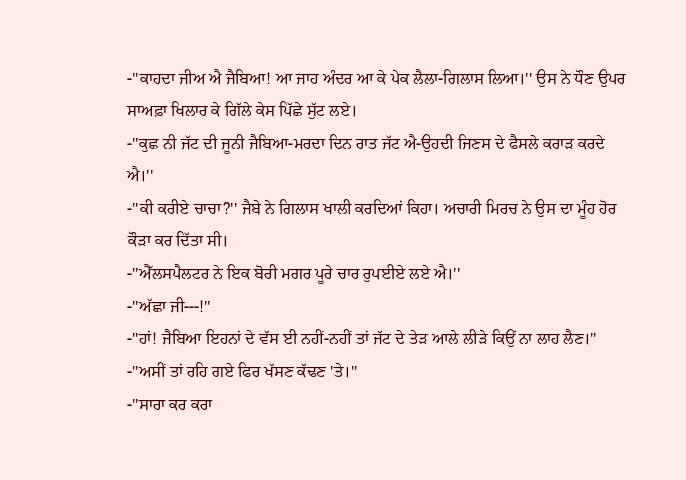-''ਕਾਹਦਾ ਜੀਅ ਐ ਜੈਬਿਆ! ਆ ਜਾਹ ਅੰਦਰ ਆ ਕੇ ਪੇਕ ਲੈਲਾ-ਗਿਲਾਸ ਲਿਆ।'' ਉਸ ਨੇ ਧੌਣ ਉਪਰ ਸਾਅਫ਼ਾ ਖਿਲਾਰ ਕੇ ਗਿੱਲੇ ਕੇਸ ਪਿੱਛੇ ਸੁੱਟ ਲਏ।
-''ਕੁਛ ਨੀ ਜੱਟ ਦੀ ਜੂਨੀ ਜੈਬਿਆ-ਮਰਦਾ ਦਿਨ ਰਾਤ ਜੱਟ ਐ-ਉਹਦੀ ਜਿਣਸ ਦੇ ਫੈਸਲੇ ਕਰਾੜ ਕਰਦੇ ਐ।''
-''ਕੀ ਕਰੀਏ ਚਾਚਾ?'' ਜੈਬੇ ਨੇ ਗਿਲਾਸ ਖਾਲੀ ਕਰਦਿਆਂ ਕਿਹਾ। ਅਚਾਰੀ ਮਿਰਚ ਨੇ ਉਸ ਦਾ ਮੂੰਹ ਹੋਰ ਕੌੜਾ ਕਰ ਦਿੱਤਾ ਸੀ।
-''ਐੱਲਸਪੈਲਟਰ ਨੇ ਇਕ ਬੋਰੀ ਮਗਰ ਪੂਰੇ ਚਾਰ ਰੁਪਈਏ ਲਏ ਐ।''
-''ਅੱਛਾ ਜੀ---!''
-''ਹਾਂ! ਜੈਬਿਆ ਇਹਨਾਂ ਦੇ ਵੱਸ ਈ ਨਹੀਂ-ਨਹੀਂ ਤਾਂ ਜੱਟ ਦੇ ਤੇੜ ਆਲੇ ਲੀੜੇ ਕਿਉਂ ਨਾ ਲਾਹ ਲੈਣ।''
-''ਅਸੀਂ ਤਾਂ ਰਹਿ ਗਏ ਫਿਰ ਖੱਸਣ ਕੱਢਣ 'ਤੇ।''
-''ਸਾਰਾ ਕਰ ਕਰਾ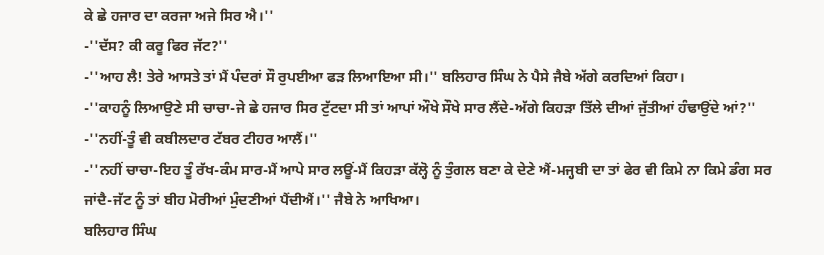ਕੇ ਛੇ ਹਜਾਰ ਦਾ ਕਰਜਾ ਅਜੇ ਸਿਰ ਐ।''
-''ਦੱਸ? ਕੀ ਕਰੂ ਫਿਰ ਜੱਟ?''
-''ਆਹ ਲੈ! ਤੇਰੇ ਆਸਤੇ ਤਾਂ ਮੈਂ ਪੰਦਰਾਂ ਸੌ ਰੁਪਈਆ ਫੜ ਲਿਆਇਆ ਸੀ।'' ਬਲਿਹਾਰ ਸਿੰਘ ਨੇ ਪੈਸੇ ਜੈਬੇ ਅੱਗੇ ਕਰਦਿਆਂ ਕਿਹਾ।
-''ਕਾਹਨੂੰ ਲਿਆਉਣੇ ਸੀ ਚਾਚਾ-ਜੇ ਛੇ ਹਜਾਰ ਸਿਰ ਟੁੱਟਦਾ ਸੀ ਤਾਂ ਆਪਾਂ ਔਖੇ ਸੌਖੇ ਸਾਰ ਲੈਂਦੇ-ਅੱਗੇ ਕਿਹੜਾ ਤਿੱਲੇ ਦੀਆਂ ਜੁੱਤੀਆਂ ਹੰਢਾਉਂਦੇ ਆਂ?''
-''ਨਹੀਂ-ਤੂੰ ਵੀ ਕਬੀਲਦਾਰ ਟੱਬਰ ਟੀਹਰ ਆਲੈਂ।''
-''ਨਹੀਂ ਚਾਚਾ-ਇਹ ਤੂੰ ਰੱਖ-ਕੰਮ ਸਾਰ-ਮੈਂ ਆਪੇ ਸਾਰ ਲਊਂ-ਮੈਂ ਕਿਹੜਾ ਕੱਲ੍ਹੋ ਨੂੰ ਤੁੰਗਲ ਬਣਾ ਕੇ ਦੇਣੇ ਐਂ-ਮਜ੍ਹਬੀ ਦਾ ਤਾਂ ਫੇਰ ਵੀ ਕਿਮੇ ਨਾ ਕਿਮੇ ਡੰਗ ਸਰ ਜਾਂਦੈ-ਜੱਟ ਨੂੰ ਤਾਂ ਬੀਹ ਮੋਰੀਆਂ ਮੁੰਦਣੀਆਂ ਪੈਂਦੀਐਂ।'' ਜੈਬੇ ਨੇ ਆਖਿਆ।
ਬਲਿਹਾਰ ਸਿੰਘ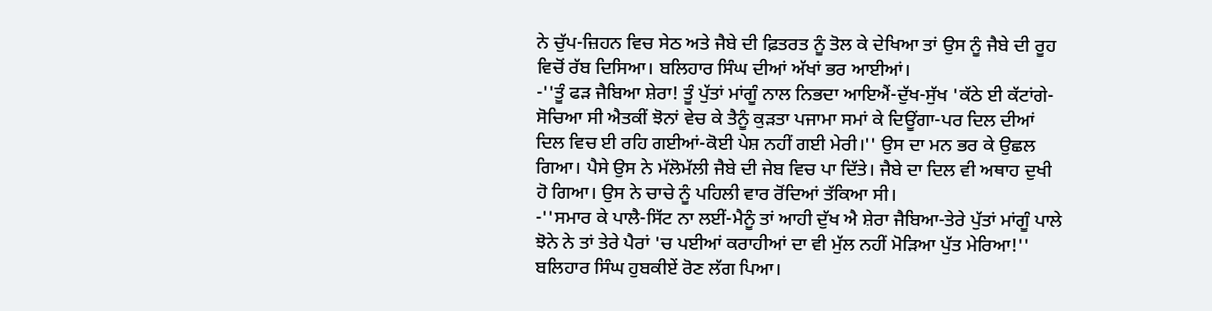ਨੇ ਚੁੱਪ-ਜ਼ਿਹਨ ਵਿਚ ਸੇਠ ਅਤੇ ਜੈਬੇ ਦੀ ਫ਼ਿਤਰਤ ਨੂੰ ਤੋਲ ਕੇ ਦੇਖਿਆ ਤਾਂ ਉਸ ਨੂੰ ਜੈਬੇ ਦੀ ਰੂਹ ਵਿਚੋਂ ਰੱਬ ਦਿਸਿਆ। ਬਲਿਹਾਰ ਸਿੰਘ ਦੀਆਂ ਅੱਖਾਂ ਭਰ ਆਈਆਂ।
-''ਤੂੰ ਫੜ ਜੈਬਿਆ ਸ਼ੇਰਾ! ਤੂੰ ਪੁੱਤਾਂ ਮਾਂਗੂੰ ਨਾਲ ਨਿਭਦਾ ਆਇਐਂ-ਦੁੱਖ-ਸੁੱਖ 'ਕੱਠੇ ਈ ਕੱਟਾਂਗੇ-ਸੋਚਿਆ ਸੀ ਐਤਕੀਂ ਝੋਨਾਂ ਵੇਚ ਕੇ ਤੈਨੂੰ ਕੁੜਤਾ ਪਜਾਮਾ ਸਮਾਂ ਕੇ ਦਿਊਂਗਾ-ਪਰ ਦਿਲ ਦੀਆਂ ਦਿਲ ਵਿਚ ਈ ਰਹਿ ਗਈਆਂ-ਕੋਈ ਪੇਸ਼ ਨਹੀਂ ਗਈ ਮੇਰੀ।'' ਉਸ ਦਾ ਮਨ ਭਰ ਕੇ ਉਛਲ ਗਿਆ। ਪੈਸੇ ਉਸ ਨੇ ਮੱਲੋਮੱਲੀ ਜੈਬੇ ਦੀ ਜੇਬ ਵਿਚ ਪਾ ਦਿੱਤੇ। ਜੈਬੇ ਦਾ ਦਿਲ ਵੀ ਅਥਾਹ ਦੁਖੀ ਹੋ ਗਿਆ। ਉਸ ਨੇ ਚਾਚੇ ਨੂੰ ਪਹਿਲੀ ਵਾਰ ਰੋਂਦਿਆਂ ਤੱਕਿਆ ਸੀ।
-''ਸਮਾਰ ਕੇ ਪਾਲੈ-ਸਿੱਟ ਨਾ ਲਈਂ-ਮੈਨੂੰ ਤਾਂ ਆਹੀ ਦੁੱਖ ਐ ਸ਼ੇਰਾ ਜੈਬਿਆ-ਤੇਰੇ ਪੁੱਤਾਂ ਮਾਂਗੂੰ ਪਾਲੇ ਝੋਨੇ ਨੇ ਤਾਂ ਤੇਰੇ ਪੈਰਾਂ 'ਚ ਪਈਆਂ ਕਰਾਹੀਆਂ ਦਾ ਵੀ ਮੁੱਲ ਨਹੀਂ ਮੋੜਿਆ ਪੁੱਤ ਮੇਰਿਆ!'' ਬਲਿਹਾਰ ਸਿੰਘ ਹੁਬਕੀਏਂ ਰੋਣ ਲੱਗ ਪਿਆ।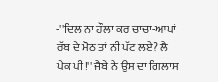-''ਦਿਲ ਨਾ ਹੌਲਾ ਕਰ ਚਾਚਾ-ਆਪਾਂ ਰੱਬ ਦੇ ਮੋਠ ਤਾਂ ਨੀ ਪੱਟ ਲਏ? ਲੈ ਪੇਕ ਪੀ!'' ਜੈਬੇ ਨੇ ਉਸ ਦਾ ਗਿਲਾਸ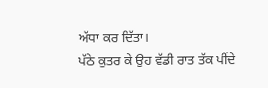ਅੱਧਾ ਕਰ ਦਿੱਤਾ।
ਪੱਠੇ ਕੁਤਰ ਕੇ ਉਹ ਵੱਡੀ ਰਾਤ ਤੱਕ ਪੀਂਦੇ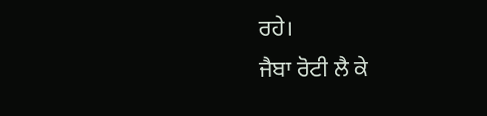ਰਹੇ।
ਜੈਬਾ ਰੋਟੀ ਲੈ ਕੇ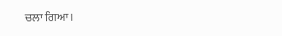ਚਲਾ ਗਿਆ।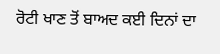ਰੋਟੀ ਖਾਣ ਤੋਂ ਬਾਅਦ ਕਈ ਦਿਨਾਂ ਦਾ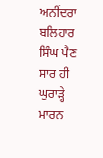ਅਨੀਂਦਰਾ ਬਲਿਹਾਰ ਸਿੰਘ ਪੈਣ ਸਾਰ ਹੀ ਘੁਰਾੜ੍ਹੇ ਮਾਰਨ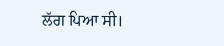ਲੱਗ ਪਿਆ ਸੀ।